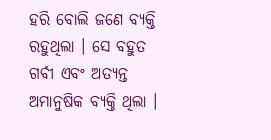ହରି ବୋଲି ଜଣେ ବ୍ୟକ୍ତି ରହୁଥିଲା । ସେ ବହୁତ ଗର୍ବୀ ଏବଂ ଅତ୍ୟନ୍ତ ଅମାନୁଷିକ ବ୍ୟକ୍ତି ଥିଲା ।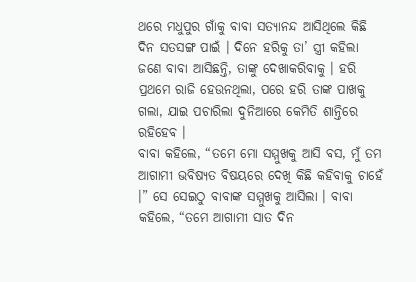ଥରେ ମଧୁପୁର ଗାଁକୁ ବାବା ସତ୍ୟାନନ୍ଦ ଆସିଥିଲେ କିଛି ଦିନ ସତସଙ୍ଗ ପାଇଁ । ଦିନେ ହରିକୁ ତା’ ସ୍ତ୍ରୀ କହିଲା ଜଣେ ବାବା ଆସିଛନ୍ତି, ତାଙ୍କୁ ଦେଖାକରିବାକୁ । ହରି ପ୍ରଥମେ ରାଜି ହେଉନଥିଲା, ପରେ ହରି ତାଙ୍କ ପାଖକୁ ଗଲା, ଯାଇ ପଚାରିଲା ଦୁନିଆରେ କେମିତି ଶାନ୍ତିରେ ରହିହେବ ।
ବାବା କହିଲେ, “ତମେ ମୋ ସମ୍ମୁଖକୁ ଆସି ବସ, ମୁଁ ତମ ଆଗାମୀ ଭବିଷ୍ୟତ ବିଷୟରେ ଦେଖି କିଛି କହିବାକୁ ଚାହେଁ ।” ସେ ସେଇଠୁ ବାବାଙ୍କ ସମ୍ମୁଖକୁ ଆସିଲା । ବାବା କହିଲେ, “ତମେ ଆଗାମୀ ସାତ ଦିନ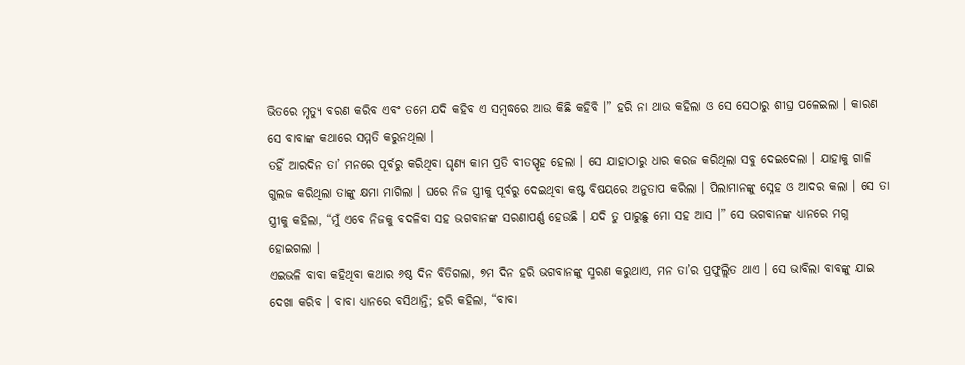ଭିତରେ ମୃତ୍ୟୁ ବରଣ କରିବ ଏବଂ ତମେ ଯଦି କହିବ ଏ ସମ୍ବଦ୍ଧରେ ଆଉ କିଛି କହିବି ।” ହରି ନା ଥାଉ କହିଲା ଓ ସେ ସେଠାରୁ ଶୀଘ୍ର ପଳେଇଲା । କାରଣ ସେ ବାବାଙ୍କ କଥାରେ ସମ୍ମତି କରୁନଥିଲା ।
ତହିଁ ଆରଦିନ ତା’ ମନରେ ପୂର୍ବରୁ କରିଥିବା ଘୃଣ୍ୟ କାମ ପ୍ରତି ବୀତସ୍ପୃହ ହେଲା । ସେ ଯାହାଠାରୁ ଧାର କରଜ କରିଥିଲା ସବୁ ଦେଇଦେଲା । ଯାହାକୁ ଗାଳି ଗୁଲଜ କରିଥିଲା ତାଙ୍କୁ କ୍ଷମା ମାଗିଲା । ଘରେ ନିଜ ସ୍ତ୍ରୀକୁ ପୂର୍ବରୁ ଦେଇଥିବା କଷ୍ଟ ବିଷୟରେ ଅନୁତାପ କରିଲା । ପିଲାମାନଙ୍କୁ ସ୍ନେହ ଓ ଆଦର କଲା । ସେ ତା ସ୍ତ୍ରୀକୁ କହିଲା, “ମୁଁ ଏବେ ନିଜକୁ ବଦଳିବା ସହ ଭଗବାନଙ୍କ ସରଣାପର୍ଣ୍ଣ ହେଉଛି । ଯଦି ତୁ ପାରୁଛୁ ମୋ ସହ ଆସ ।” ସେ ଭଗବାନଙ୍କ ଧ୍ୟାନରେ ମଗ୍ନ ହୋଇଗଲା ।
ଏଇଭଳି ବାବା କହିଥିବା କଥାର ୬ଷ୍ଠ ଦିନ ବିତିଗଲା, ୭ମ ଦିନ ହରି ଭଗବାନଙ୍କୁ ସ୍ମରଣ କରୁଥାଏ, ମନ ତା’ର ପ୍ରଫୁଲ୍ଲିତ ଥାଏ । ସେ ଭାବିଲା ବାବଙ୍କୁ ଯାଇ ଦେଖା କରିବ । ବାବା ଧ୍ୟାନରେ ବସିଥାନ୍ତି; ହରି କହିଲା, “ବାବା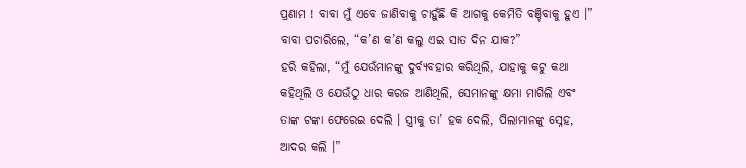ପ୍ରଣାମ ! ବାବା ମୁଁ ଏବେ ଜାଣିବାକୁ ଚାହୁଁଛି କି ଆଗକୁ କେମିତି ବଞ୍ଚିବାକୁ ହୁଏ ।”
ବାବା ପଚାରିଲେ, “କ’ଣ କ’ଣ କଲୁ ଏଇ ସାତ ଦିନ ଯାକ?”
ହରି କହିଲା, “ମୁଁ ଯେଉଁମାନଙ୍କୁ ଦୁର୍ବ୍ୟବହାର କରିଥିଲି, ଯାହାକୁ କଟୁ କଥା କହିଥିଲି ଓ ଯେଉଁଠୁ ଧାର କରଜ ଆଣିଥିଲି, ସେମାନଙ୍କୁ କ୍ଷମା ମାଗିଲି ଏବଂ ତାଙ୍କ ଟଙ୍କା ଫେରେଇ ଦେଲି । ସ୍ତ୍ରୀକୁ ତା’ ହକ ଦେଲି, ପିଲାମାନଙ୍କୁ ସ୍ନେହ, ଆଦର କଲି ।”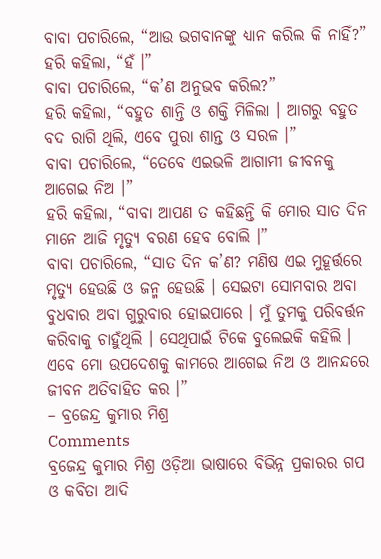ବାବା ପଚାରିଲେ, “ଆଉ ଭଗବାନଙ୍କୁ ଧ୍ୟାନ କରିଲ କି ନାହିଁ?”
ହରି କହିଲା, “ହଁ ।”
ବାବା ପଚାରିଲେ, “କ’ଣ ଅନୁଭବ କରିଲ?”
ହରି କହିଲା, “ବହୁତ ଶାନ୍ତି ଓ ଶକ୍ତି ମିଳିଲା । ଆଗରୁ ବହୁତ ବଦ ରାଗି ଥିଲି, ଏବେ ପୁରା ଶାନ୍ତ ଓ ସରଳ ।”
ବାବା ପଚାରିଲେ, “ତେବେ ଏଇଭଳି ଆଗାମୀ ଜୀବନକୁ ଆଗେଇ ନିଅ ।”
ହରି କହିଲା, “ବାବା ଆପଣ ତ କହିଛନ୍ତି କି ମୋର ସାତ ଦିନ ମାନେ ଆଜି ମୃତ୍ୟୁ ବରଣ ହେବ ବୋଲି ।”
ବାବା ପଚାରିଲେ, “ସାତ ଦିନ କ’ଣ? ମଣିଷ ଏଇ ମୁହୂର୍ତ୍ତରେ ମୃତ୍ୟୁ ହେଉଛି ଓ ଜନ୍ମ ହେଉଛି । ସେଇଟା ସୋମବାର ଅବା ବୁଧବାର ଅବା ଗୁରୁବାର ହୋଇପାରେ । ମୁଁ ତୁମକୁ ପରିବର୍ତ୍ତନ କରିବାକୁ ଚାହୁଁଥିଲି । ସେଥିପାଇଁ ଟିକେ ବୁଲେଇକି କହିଲି । ଏବେ ମୋ ଉପଦେଶକୁ କାମରେ ଆଗେଇ ନିଅ ଓ ଆନନ୍ଦରେ ଜୀବନ ଅତିବାହିତ କର ।”
– ବ୍ରଜେନ୍ଦ୍ର କୁମାର ମିଶ୍ର
Comments
ବ୍ରଜେନ୍ଦ୍ର କୁମାର ମିଶ୍ର ଓଡ଼ିଆ ଭାଷାରେ ବିଭିନ୍ନ ପ୍ରକାରର ଗପ ଓ କବିତା ଆଦି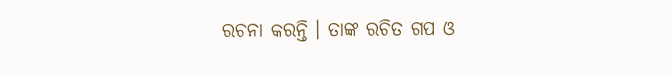ରଚନା କରନ୍ତି । ତାଙ୍କ ରଚିତ ଗପ ଓ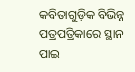କବିତାଗୁଡ଼ିକ ବିଭିନ୍ନ ପତ୍ରପତ୍ରିକାରେ ସ୍ଥାନ ପାଇ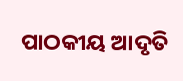ପାଠକୀୟ ଆଦୃତି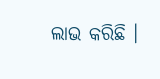ଲାଭ କରିଛି ।